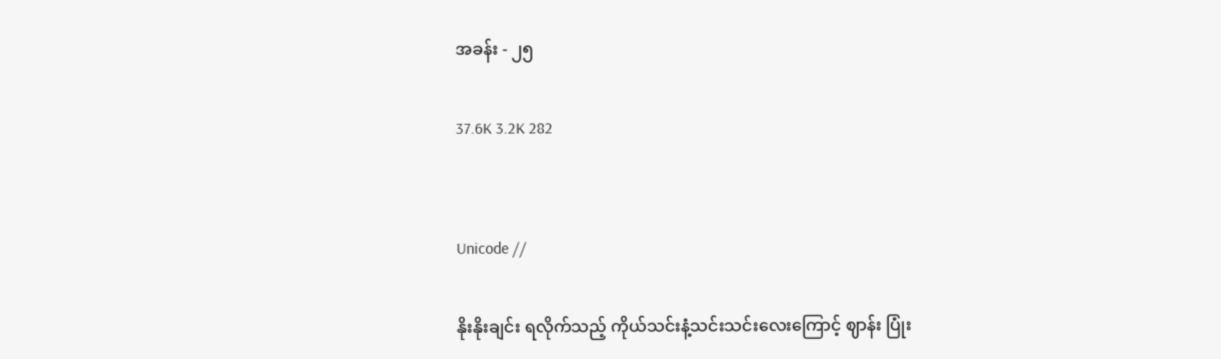အခန်း - ၂၅

37.6K 3.2K 282


Unicode //

နိုးနိုးချင်း ရလိုက်သည့် ကိုယ်သင်းနံ့သင်းသင်းလေးကြောင့် ဈာန်း ပြုံး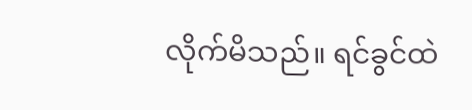လိုက်မိသည်။ ရင်ခွင်ထဲ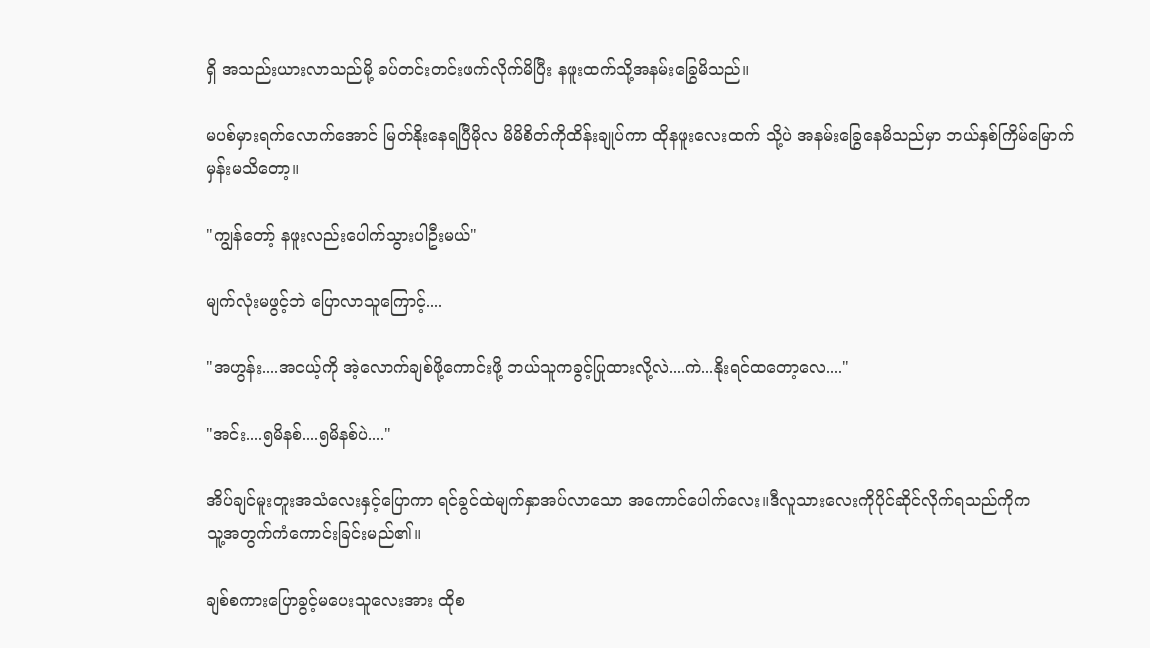ရှိ အသည်းယားလာသည်မို့ ခပ်တင်းတင်းဖက်လိုက်မိပြီး နဖူးထက်သို့အနမ်းခြွေမိသည်။

မပစ်မှားရက်လောက်အောင် မြတ်နိုးနေရပြီမိုလ မိမိစိတ်ကိုထိန်းချုပ်ကာ ထိုနဖူးလေးထက် သို့ပဲ အနမ်းခြွေနေမိသည်မှာ ဘယ်နှစ်ကြိမ်မြောက်မှန်းမသိတော့။

"ကျွန်တော့် နဖူးလည်းပေါက်သွားပါဦးမယ်"

မျက်လုံးမဖွင့်ဘဲ ပြောလာသူကြောင့်....

"အဟွန်း....အငယ့်ကို အဲ့လောက်ချစ်ဖို့ကောင်းဖို့ ဘယ်သူကခွင့်ပြုထားလို့လဲ....ကဲ...နိုးရင်ထတော့လေ...."

"အင်း....၅မိနစ်....၅မိနစ်ပဲ...."

အိပ်ချင်မူးတူးအသံလေးနှင့်ပြောကာ ရင်ခွင်ထဲမျက်နှာအပ်လာသော အကောင်ပေါက်လေး။ဒီလူသားလေးကိုပိုင်ဆိုင်လိုက်ရသည်ကိုက
သူ့အတွက်ကံကောင်းခြင်းမည်၏။

ချစ်စကားပြောခွင့်မပေးသူလေးအား ထိုစ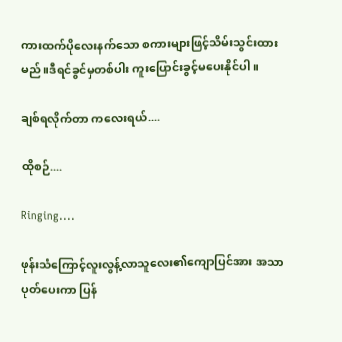ကားထက်ပိုလေးနက်သော စကားများဖြင့်သိမ်းသွင်းထားမည်။ဒီရင်ခွင်မှတစ်ပါး ကူးပြောင်းခွင့်မပေးနိုင်ပါ။

ချစ်ရလိုက်တာ ကလေးရယ်....

ထိုစဉ်....

Ringing....

ဖုန်းသံကြောင့်လူးလွန့်လာသူလေး၏ကျောပြင်အား အသာပုတ်ပေးကာ ပြန်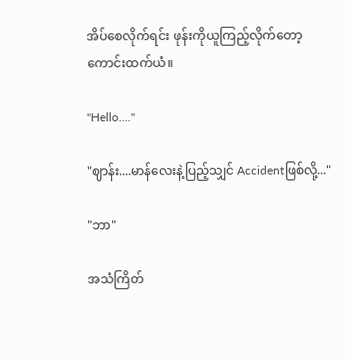အိပ်စေလိုက်ရင်း ဖုန်းကိုယူကြည့်လိုက်တော့ ကောင်းထက်ယံ။

"Hello...."

"ဈာန်း....မာန်လေးနဲ့ပြည့်သျှင် Accidentဖြစ်လို့..."

"ဘာ"

အသံကြိတ်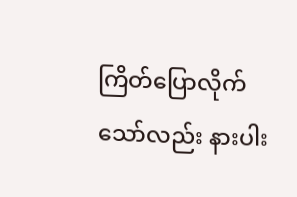ကြိတ်ပြောလိုက်သော်လည်း နားပါး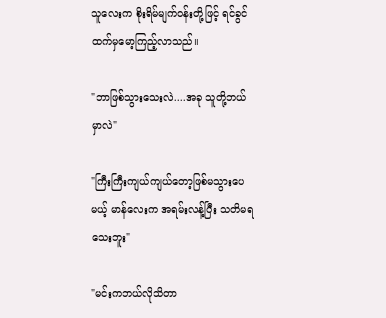သူလေးက စိုးရိမ်မျက်ဝန်းတို့ဖြင့် ရင်ခွင်ထက်မှမော့ကြည့်လာသည်။

"ဘာဖြစ်သွားသေးလဲ....အခု သူတို့ဘယ်မှာလဲ"

"ကြီးကြီးကျယ်ကျယ်တော့ဖြစ်မသွားပေမယ့် မာန်လေးက အရမ်းလန့်ပြီး သတိမရသေးဘူး"

"မင်းကဘယ်လိုသိတာ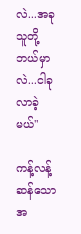လဲ...အခုသူတို့ဘယ်မှာလဲ...ငါခုလာခဲ့မယ်"

ကန့်လန့်ဆန်သောအ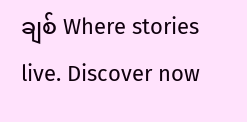ချစ် Where stories live. Discover now